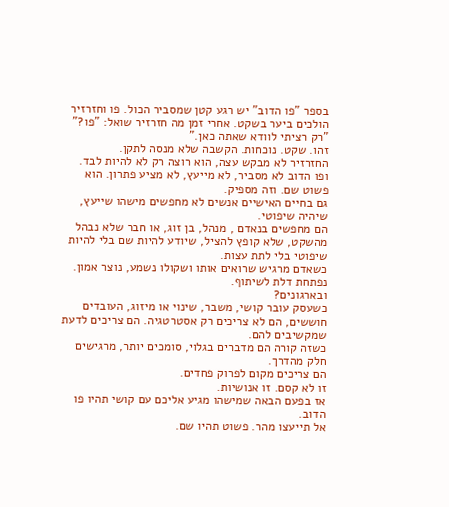בספר "פו הדוב" יש רגע קטן שמסביר הכול. פו וחזרזיר הולכים ביער בשקט. אחרי זמן מה חזרזיר שואל: "פו?"
"רק רציתי לוודא שאתה כאן."
זהו. שקט. נוכחות. הקשבה שלא מנסה לתקן.
החזרזיר לא מבקש עצה, הוא רוצה רק לא להיות לבד.
ופו הדוב לא מסביר, לא מייעץ, לא מציע פתרון. הוא פשוט שם. וזה מספיק.
גם בחיים האישיים אנשים לא מחפשים מישהו שייעץ, שיהיה שיפוטי.
הם מחפשים בנאדם , מנהל, בן זוג, או חבר שלא נבהל מהשקט, שלא קופץ להציל, שיודע להיות שם בלי להיות שיפוטי בלי לתת עצות.
כשאדם מרגיש שרואים אותו ושקולו נשמע, נוצר אמון. נפתחת דלת לשיתוף.
ובארגונים?
כשעסק עובר קושי, משבר, שינוי או מיזוג, העובדים חוששים, הם לא צריכים רק אסטרטגיה. הם צריכים לדעת שמקשיבים להם.
כשזה קורה הם מדברים בגלוי, סומכים יותר, מרגישים חלק מהדרך.
הם צריכים מקום לפרוק פחדים.
זו לא קסם. זו אנושיות.
אז בפעם הבאה שמישהו מגיע אליכם עם קושי תהיו פו הדוב.
אל תייעצו מהר. פשוט תהיו שם.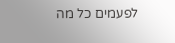לפעמים כל מה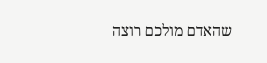שהאדם מולכם רוצה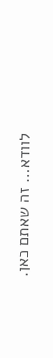לוודא… זה שאתם כאן.